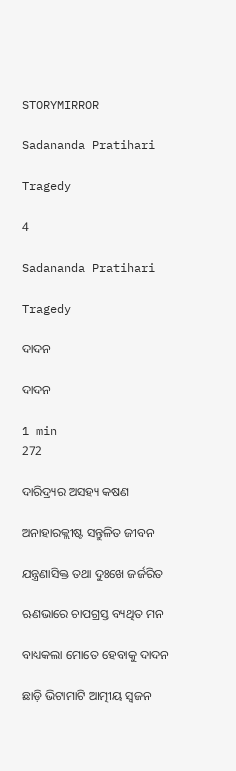STORYMIRROR

Sadananda Pratihari

Tragedy

4

Sadananda Pratihari

Tragedy

ଦାଦନ

ଦାଦନ

1 min
272

ଦାରିଦ୍ର୍ୟର ଅସହ୍ୟ କଷଣ

ଅନାହାରକ୍ଲୀଷ୍ଟ ସନ୍ତୁଳିତ ଜୀବନ

ଯନ୍ତ୍ରଣାସିକ୍ତ ତଥା ଦୁଃଖେ ଜର୍ଜରିତ

ଋଣଭାରେ ଚାପଗ୍ରସ୍ତ ବ୍ୟଥିତ ମନ

ବାଧ୍ୟକଲା ମୋତେ ହେବାକୁ ଦାଦନ

ଛାଡ଼ି ଭିଟାମାଟି ଆତ୍ମୀୟ ସ୍ୱଜନ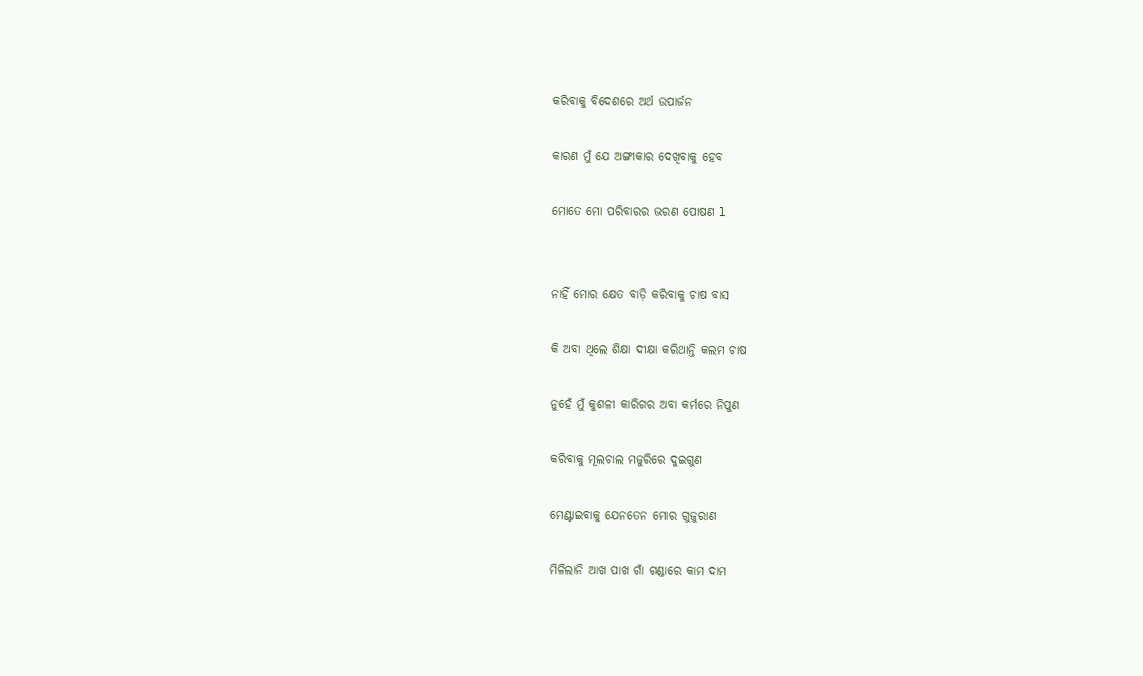କରିବାକୁ ବିଦେଶରେ ଅର୍ଥ ଉପାର୍ଜନ

କାରଣ ମୁଁ ଯେ ଅଙ୍ଗୀକାର ଦେଖିବାକୁ ହେବ

ମୋତେ ମୋ ପରିବାରର ଭରଣ ପୋଷଣ l


ନାହିଁ ମୋର କ୍ଷେତ ବାଡ଼ି କରିବାକୁ ଚାଷ ବାସ

କି ଅବା ଥିଲେ ଶିକ୍ଷା ଦୀକ୍ଷା କରିଥାନ୍ତି କଲମ ଚାଷ

ନୁହେଁ ମୁଁ କୁଶଳୀ କାରିଗର ଅବା କର୍ମରେ ନିପୁଣ

କରିବାକୁ ମୂଲଚାଲ ମଜୁରିରେ ଦୁଇଗୁଣ

ମେଣ୍ଟାଇବାକୁ ଯେନତେନ ମୋର ଗୁଜୁରାଣ

ମିଳିଲାନି ଆଖ ପାଖ ଗାଁ ଗଣ୍ଡାରେ କାମ ଦାମ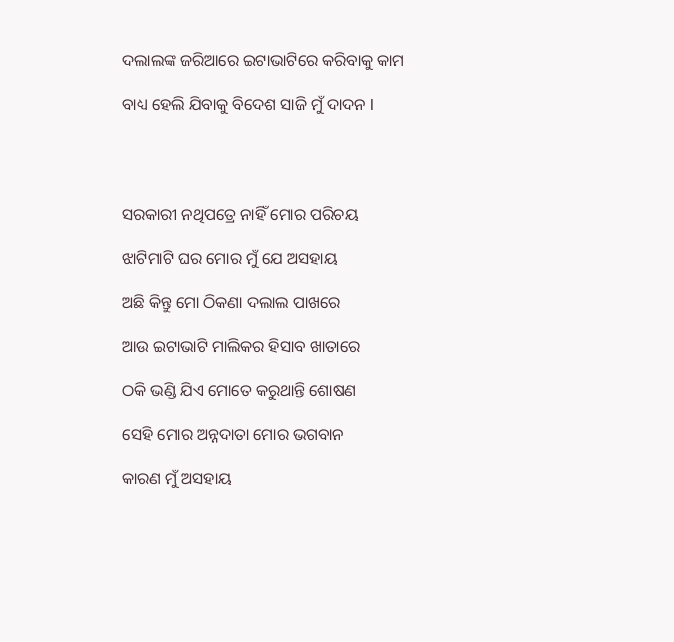ଦଲାଲଙ୍କ ଜରିଆରେ ଇଟାଭାଟିରେ କରିବାକୁ କାମ

ବାଧ୍ୟ ହେଲି ଯିବାକୁ ବିଦେଶ ସାଜି ମୁଁ ଦାଦନ l




ସରକାରୀ ନଥିପତ୍ରେ ନାହିଁ ମୋର ପରିଚୟ

ଝାଟିମାଟି ଘର ମୋର ମୁଁ ଯେ ଅସହାୟ

ଅଛି କିନ୍ତୁ ମୋ ଠିକଣା ଦଲାଲ ପାଖରେ

ଆଉ ଇଟାଭାଟି ମାଲିକର ହିସାବ ଖାତାରେ

ଠକି ଭଣ୍ଡି ଯିଏ ମୋତେ କରୁଥାନ୍ତି ଶୋଷଣ

ସେହି ମୋର ଅନ୍ନଦାତା ମୋର ଭଗବାନ

କାରଣ ମୁଁ ଅସହାୟ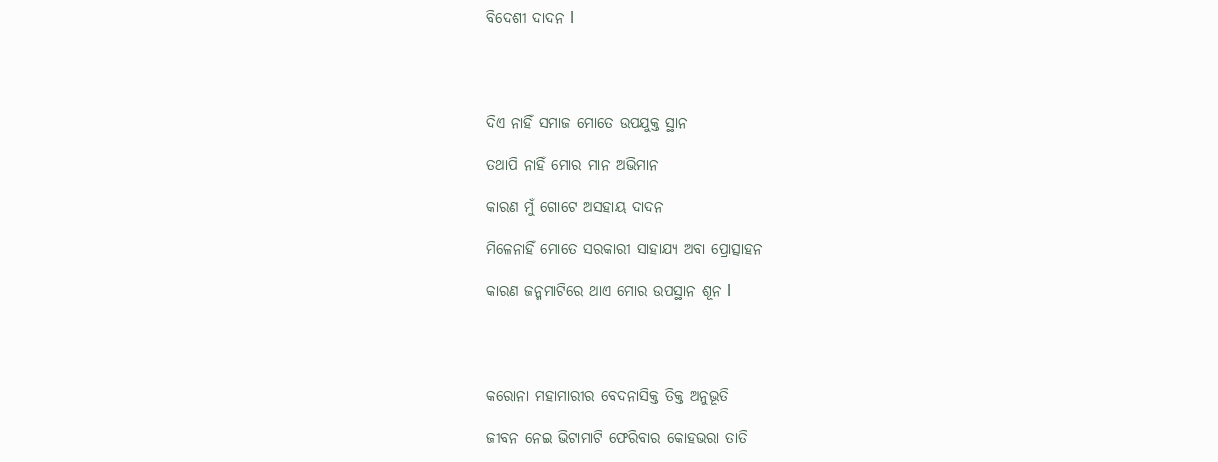ବିଦେଶୀ ଦାଦନ l




ଦିଏ ନାହିଁ ସମାଜ ମୋତେ ଉପଯୁକ୍ତ ସ୍ଥାନ

ତଥାପି ନାହିଁ ମୋର ମାନ ଅଭିମାନ

କାରଣ ମୁଁ ଗୋଟେ ଅସହାୟ ଦାଦନ

ମିଳେନାହିଁ ମୋତେ ସରକାରୀ ସାହାଯ୍ୟ ଅବା ପ୍ରୋତ୍ସାହନ

କାରଣ ଜନ୍ମମାଟିରେ ଥାଏ ମୋର ଉପସ୍ଥାନ ଶୂନ l




କରୋନା ମହାମାରୀର ବେଦନାସିକ୍ତ ତିକ୍ତ ଅନୁଭୂତି

ଜୀବନ ନେଇ ଭିଟାମାଟି ଫେରିବାର କୋହଭରା ତାତି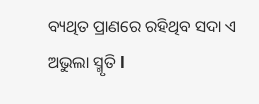ବ୍ୟଥିତ ପ୍ରାଣରେ ରହିଥିବ ସଦା ଏ ଅଭୁଲା ସ୍ମୃତି l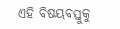ଏହି ବିଷୟବସ୍ତୁକୁ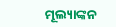ମୂଲ୍ୟାଙ୍କନ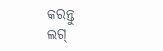କରନ୍ତୁ
ଲଗ୍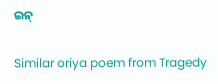ଇନ୍

Similar oriya poem from Tragedy